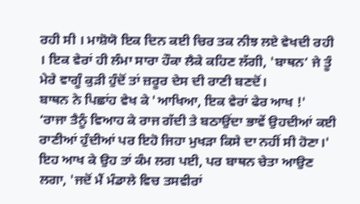ਰਹੀ ਸੀ । ਮਾਸ਼ੋਯੋ ਇਕ ਦਿਨ ਕਈ ਚਿਰ ਤਕ ਨੀਝ ਲਏ ਵੇਖਦੀ ਰਹੀ । ਇਕ ਵੇਰਾਂ ਹੀ ਲੰਮਾ ਸਾਰਾ ਹੌਕਾ ਲੈਕੇ ਕਹਿਣ ਲੱਗੀ, 'ਬਾਥਨ’ ਜੇ ਤੂੰ ਮੇਰੇ ਵਾਗੂੰ ਕੁੜੀ ਹੁੰਦੋਂ ਤਾਂ ਜ਼ਰੂਰ ਦੇਸ ਦੀ ਰਾਣੀ ਬਣਦੋਂ।
ਬਾਥਨ ਨੇ ਪਿਛਾਂਹ ਵੇਖ ਕੇ 'ਆਖਿਆ, ਇਕ ਵੇਰਾਂ ਫੇਰ ਆਖ !'
‘ਰਾਜਾ ਤੈਨੂੰ ਵਿਆਹ ਕੇ ਰਾਜ ਗੱਦੀ ਤੇ ਬਠਾਉਂਦਾ ਭਾਵੇਂ ਉਹਦੀਆਂ ਕਈ ਰਾਣੀਆਂ ਹੁੰਦੀਆਂ ਪਰ ਇਹੋ ਜਿਹਾ ਮੁਖੜਾ ਕਿਸੇ ਦਾ ਨਹੀਂ ਸੀ ਹੋਣਾ।'
ਇਹ ਆਖ ਕੇ ਉਹ ਤਾਂ ਕੰਮ ਲਗ ਪਈ, ਪਰ ਬਾਥਨ ਚੇਤਾ ਆਉਣ ਲਗਾ, 'ਜਦੋਂ ਮੈਂ ਮੰਡਾਲੇ ਵਿਚ ਤਸਵੀਰਾਂ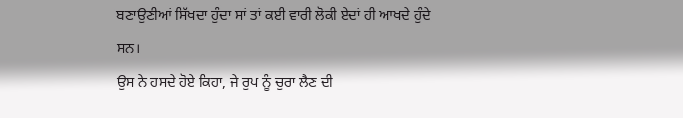ਬਣਾਉਣੀਆਂ ਸਿੱਖਦਾ ਹੁੰਦਾ ਸਾਂ ਤਾਂ ਕਈ ਵਾਰੀ ਲੋਕੀ ਏਦਾਂ ਹੀ ਆਖਦੇ ਹੁੰਦੇ ਸਨ।
ਉਸ ਨੇ ਹਸਦੇ ਹੋਏ ਕਿਹਾ, ਜੇ ਰੁਪ ਨੂੰ ਚੁਰਾ ਲੈਣ ਦੀ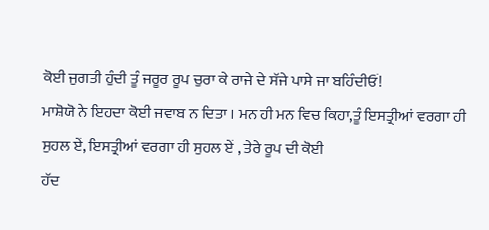ਕੋਈ ਜੁਗਤੀ ਹੁੰਦੀ ਤੂੰ ਜਰੂਰ ਰੂਪ ਚੁਰਾ ਕੇ ਰਾਜੇ ਦੇ ਸੱਜੇ ਪਾਸੇ ਜਾ ਬਹਿੰਦੀਓਂ!
ਮਾਸ਼ੋਯੋ ਨੇ ਇਹਦਾ ਕੋਈ ਜਵਾਬ ਨ ਦਿਤਾ । ਮਨ ਹੀ ਮਨ ਵਿਚ ਕਿਹਾ,ਤੂੰ ਇਸਤ੍ਰੀਆਂ ਵਰਗਾ ਹੀ ਸੁਹਲ ਏਂ, ਇਸਤ੍ਰੀਆਂ ਵਰਗਾ ਹੀ ਸੁਹਲ ਏਂ , ਤੇਰੇ ਰੂਪ ਦੀ ਕੋਈ
ਹੱਦ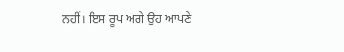ਨਹੀਂ। ਇਸ ਰੂਪ ਅਗੇ ਉਹ ਆਪਣੇ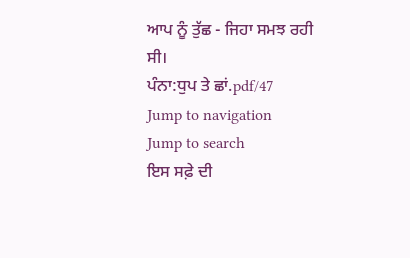ਆਪ ਨੂੰ ਤੁੱਛ - ਜਿਹਾ ਸਮਝ ਰਹੀ ਸੀ।
ਪੰਨਾ:ਧੁਪ ਤੇ ਛਾਂ.pdf/47
Jump to navigation
Jump to search
ਇਸ ਸਫ਼ੇ ਦੀ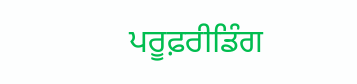ਪਰੂਫ਼ਰੀਡਿੰਗ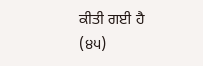ਕੀਤੀ ਗਈ ਹੈ
(੪੫)